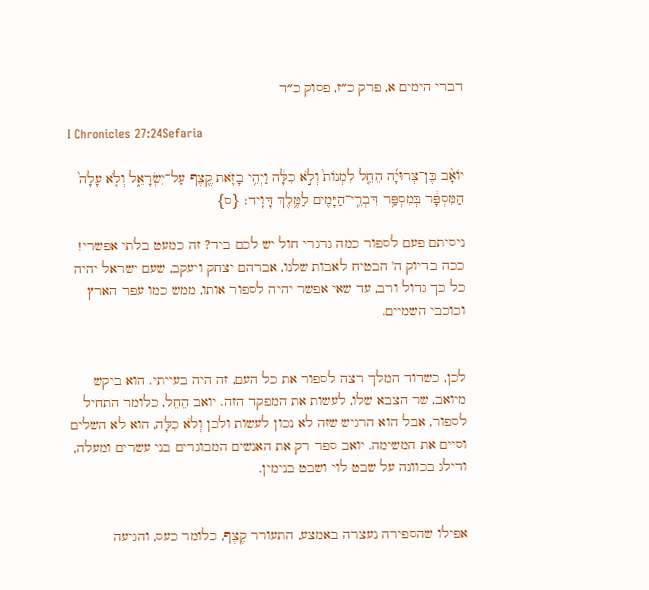דברי הימים א, פרק כ״ז, פסוק כ״ד

I Chronicles 27:24Sefaria

יוֹאָ֨ב בֶּן־צְרוּיָ֜ה הֵחֵ֤ל לִמְנוֹת֙ וְלֹ֣א כִלָּ֔ה וַיְהִ֥י בָזֹ֛את קֶ֖צֶף עַל־יִשְׂרָאֵ֑ל וְלֹ֤א עָלָה֙ הַמִּסְפָּ֔ר בְּמִסְפַּ֥ר דִּבְרֵֽי־הַיָּמִ֖ים לַמֶּ֥לֶךְ דָּוִֽיד׃ {ס}

ניסיתם פעם לספור כמה גרגרי חול יש לכם ביד? זה כמעט בלתי אפשרי! ככה בדיוק ה' הבטיח לאבות שלנו, אברהם יצחק ויעקב, שעם ישראל יהיה כל כך גדול ורב, עד שאי אפשר יהיה לספור אותו, ממש כמו עפר הארץ וכוכבי השמיים.


לכן, כשדוד המלך רצה לספור את כל העם, זה היה בעייתי. הוא ביקש מיואב, שר הצבא שלו, לעשות את המפקד הזה. יואב הֵחֵל, כלומר התחיל לספור, אבל הוא הרגיש שזה לא נכון לעשות ולכן וְלֹא כִלָּה, הוא לא השלים וסיים את המשימה. יואב ספר רק את האנשים המבוגרים בני עשרים ומעלה, ודילג בכוונה על שבט לוי ושבט בנימין.


אפילו שהספירה נעצרה באמצע, התעורר קֶצֶף, כלומר כעס, והגיעה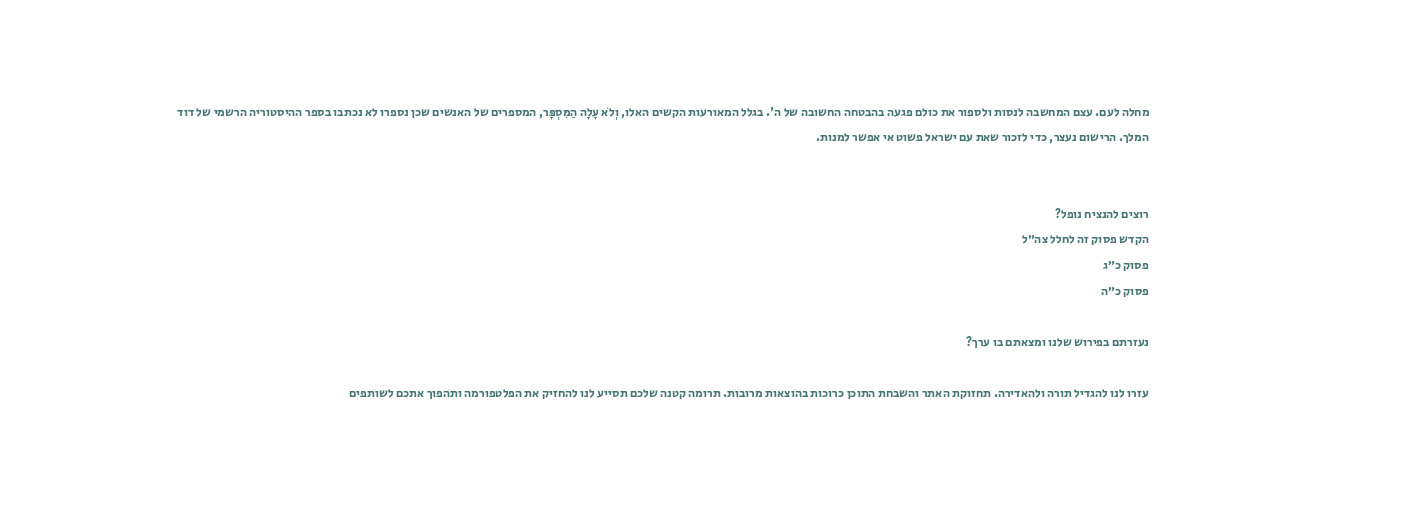מחלה לעם. עצם המחשבה לנסות ולספור את כולם פגעה בהבטחה החשובה של ה'. בגלל המאורעות הקשים האלו, וְלֹא עָלָה הַמִּסְפָּר, המספרים של האנשים שכן נספרו לא נכתבו בספר ההיסטוריה הרשמי של דוד המלך. הרישום נעצר, כדי לזכור שאת עם ישראל פשוט אי אפשר למנות.


רוצים להנציח נופל?
הקדש פסוק זה לחלל צה״ל
פסוק כ״ג
פסוק כ״ה

נעזרתם בפירוש שלנו ומצאתם בו ערך?

עזרו לנו להגדיל תורה ולהאדירה. תחזוקת האתר והשבחת התוכן כרוכות בהוצאות מרובות. תרומה קטנה שלכם תסייע לנו להחזיק את הפלטפורמה ותהפוך אתכם לשותפים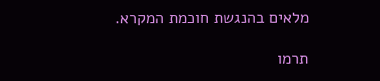מלאים בהנגשת חוכמת המקרא.

תרמו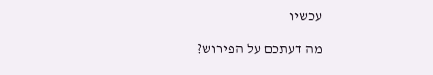עכשיו

מה דעתכם על הפירוש?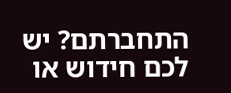התחברתם? יש לכם חידוש או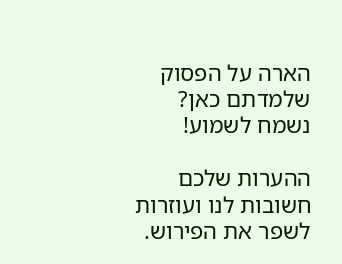הארה על הפסוק שלמדתם כאן? נשמח לשמוע!

ההערות שלכם חשובות לנו ועוזרות לשפר את הפירוש.